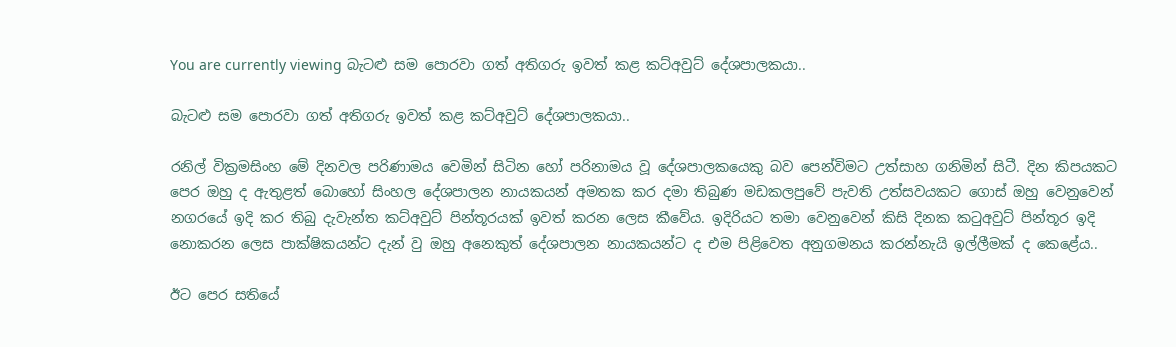You are currently viewing බැටළු සම පොරවා ගත් අතිගරු ඉවත් කළ කට්අවුට් දේශපාලකයා..

බැටළු සම පොරවා ගත් අතිගරු ඉවත් කළ කට්අවුට් දේශපාලකයා..

රනිල් වික්‍රමසිංහ මේ දිනවල පරිණාමය වෙමින් සිටින හෝ පරිනාමය වූ දේශපාලකයෙකු බව පෙන්විමට උත්සාහ ගනිමින් සිටී. දින කිපයකට පෙර ඔහු ද ඇතුළත් බොහෝ සිංහල දේශපාලන නායකයන් අමතක කර දමා තිබුණ මඩකලපුවේ පැවති උත්සවයකට ගොස් ඔහු වෙනුවෙන් නගරයේ ඉදි කර තිබු දැවැන්ත කට්අවුට් පින්තූරයක් ඉවත් කරන ලෙස කීවේය. ඉදිරියට තමා වෙනුවෙන් කිසි දිනක කටුඅවුට් පින්තූර ඉදි නොකරන ලෙස පාක්ෂිකයන්ට දැන් වු ඔහු අනෙකුත් දේශපාලන නායකයන්ට ද එම පිළිවෙත අනුගමනය කරන්නැයි ඉල්ලීමක් ද කෙළේය..

ඊට පෙර සතියේ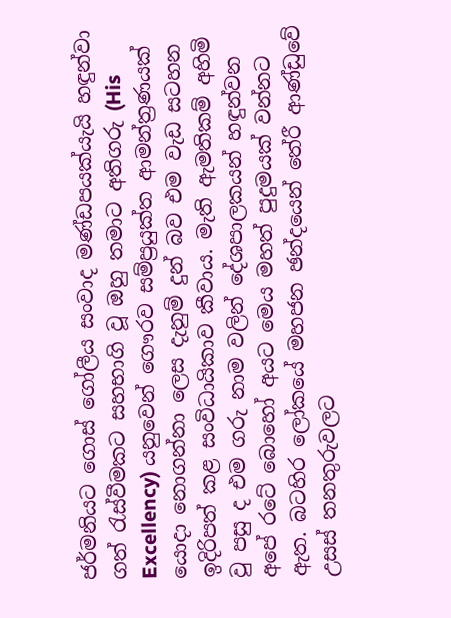ජර්මනියට ගොස් ගෝලීය සංවාද මණ්ඩපයක්යැයි හඳුන්වා ගත් රැස්වීමකට සහභාගි වූ ඔහු තමාට අතිගරු (His Excellency) යනුවෙන් ගෞරව සම්ප්‍රයුක්ත ආමන්ත්‍රණයක් යොදා නොගන්නා ලෙස දැනුම් දුන් බව එම වැඩ සටහන ඉදිරිපත් කළ සංවිධායිකාව කීවාය. මැති ඇමතිකම් අහිමි වු පසු ද එම ගරු නාම වලින් දේශපාලකයන් හඳුන්වන අපේ රටේ බොහෝ අයට මෙය මහත් පුදුමයක් වන්නට ඇත. බටහිර ලෝකයේ මහජන ඡන්දයෙන් තේරී ආණ්ඩුවේ උසස් තනතුරුවලට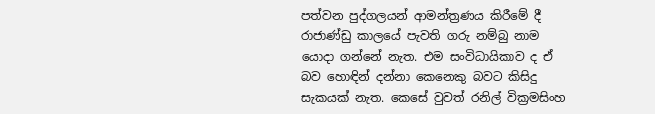පත්වන පුද්ගලයන් ආමන්ත්‍රණය කිරීමේ දී රාජාණ්ඩු කාලයේ පැවති ගරු නම්බු නාම යොදා ගන්නේ නැත. එම සංවිධායිකාව ද ඒ බව හොඳින් දන්නා කෙනෙකු බවට කිසිදු සැකයක් නැත. කෙසේ වුවත් රනිල් වික්‍රමසිංහ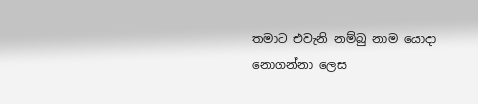තමාට එවැනි නම්බු නාම යොදා නොගන්නා ලෙස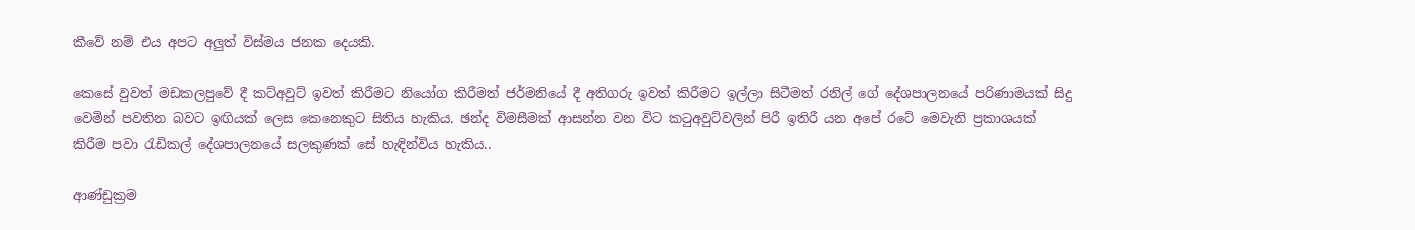කීවේ නම් එය අපට අලුත් විස්මය ජනක දෙයකි.

කෙසේ වුවත් මඩකලපුවේ දී කට්අවුට් ඉවත් කිරීමට නියෝග කිරීමත් ජර්මනියේ දී අතිගරු ඉවත් කිරීමට ඉල්ලා සිටීමත් රනිල් ගේ දේශපාලනයේ පරිණාමයක් සිදු වෙමින් පවතින බවට ඉඟියක් ලෙස කෙනෙකුට සිතිය හැකිය. ඡන්ද විමසීමක් ආසන්න වන විට කටුඅවුට්වලින් පිරී ඉතිරී යන අපේ රටේ මෙවැනි ප්‍රකාශයක් කිරීම පවා රැඩිකල් දේශපාලනයේ සලකුණක් සේ හැඳින්විය හැකිය..

ආණ්ඩුක්‍රම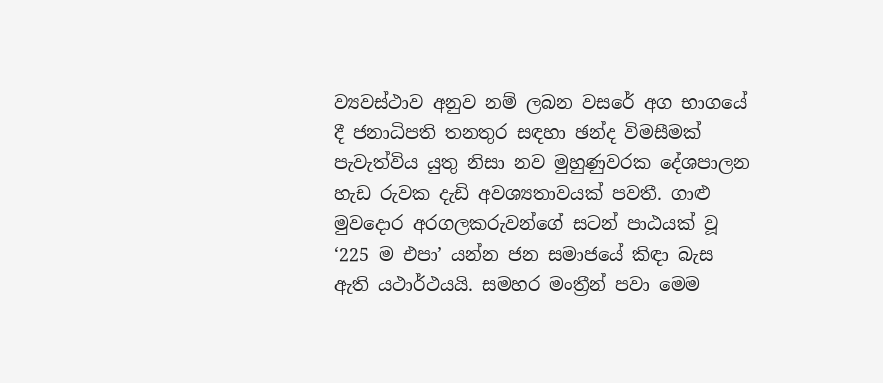ව්‍යවස්ථාව අනුව නම් ලබන වසරේ අග භාගයේ දී ජනාධිපති තනතුර සඳහා ඡන්ද විමසීමක් පැවැත්විය යුතු නිසා නව මුහුණුවරක දේශපාලන හැඩ රුවක දැඩි අවශ්‍යතාවයක් පවතී. ගාළු මුවදොර අරගලකරුවන්ගේ සටන් පාඨයක් වූ ‘225 ම එපා’ යන්න ජන සමාජයේ කිඳා බැස ඇති යථාර්ථයයි. සමහර මංත්‍රීන් පවා මෙම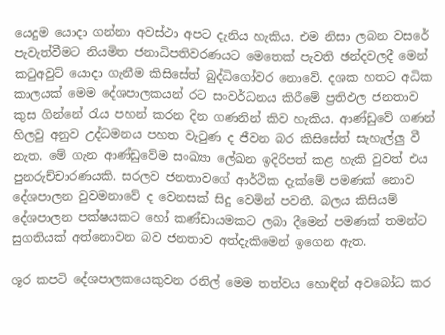යෙදුම යොදා ගන්නා අවස්ථා අපට දැනිය හැකිය. එම නිසා ලබන වසරේ පැවැත්වීමට නියමිත ජනාධිපතිවරණයට මෙතෙක් පැවති ඡන්දවලදී මෙන් කටුඅවුට් යොදා ගැනීම කිසිසේත් බුද්ධිගෝවර නොවේ. දශක හතට අධික කාලයක් මෙම දේශපාලකයන් රට සංවර්ධනය කිරීමේ ප්‍රතිඵල ජනතාව කුස ගින්නේ රැය පහන් කරන දින ගණනින් කිව හැකිය. ආණ්ඩුවේ ගණන් හිලවු අනුව උද්ධමනය පහත වැටුණ ද ජීවන බර කිසිසේත් සැහැල්ලු වී නැත. මේ ගැන ආණ්ඩුවේම සංඛ්‍යා ලේඛන ඉදිරිපත් කළ හැකි වුවත් එය පුනරුච්චාරණයකි. සරලව ජනතාවගේ ආර්ථික දැක්මේ පමණක් නොව දේශපාලන වුවමනාවේ ද වෙනසක් සිදු වෙමින් පවතී. බලය කිසියම් දේශපාලන පක්ෂයකට හෝ කණ්ඩායමකට ලබා දීමෙන් පමණක් තමන්ට සුගතියක් අත්නොවන බව ජනතාව අත්දැකිමෙන් ඉගෙන ඇත.

ශූර කපටි දේශපාලකයෙකුවන රනිල් මෙම තත්වය හොඳින් අවබෝධ කර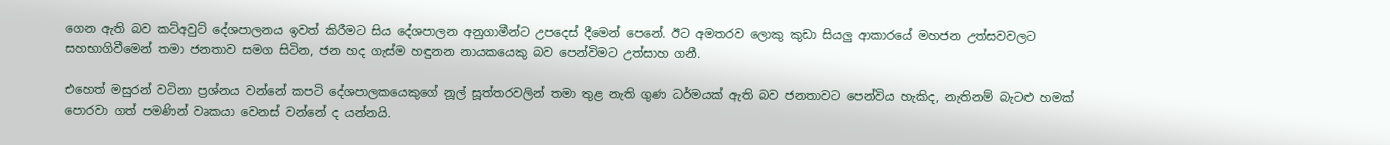ගෙන ඇති බව කට්අවුට් දේශපාලනය ඉවත් කිරීමට සිය දේශපාලන අනුගාමීන්ට උපදෙස් දීමෙන් පෙනේ. ඊට අමතරව ලොකු කුඩා සියලු ආකාරයේ මහජන උත්සවවලට සහභාගිවීමෙන් තමා ජනතාව සමග සිටින, ජන හද ගැස්ම හඳුනන නායකයෙකු බව පෙන්විමට උත්සාහ ගනී.

එහෙත් මසුරන් වටිනා ප්‍රශ්නය වන්නේ කපටි දේශපාලකයෙකුගේ නූල් සූත්තරවලින් තමා තුළ නැති ගුණ ධර්මයක් ඇති බව ජනතාවට පෙන්විය හැකිද, නැතිනම් බැටළු හමක් පොරවා ගත් පමණින් වෘකයා වෙනස් වන්නේ ද යන්නයි.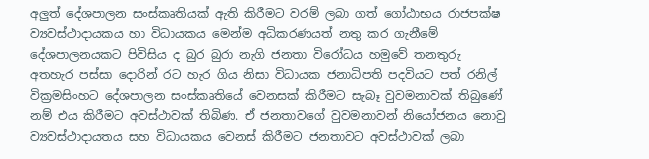අලුත් දේශපාලන සංස්කෘතියක් ඇති කිරීමට වරම් ලබා ගත් ගෝඨාභය රාජපක්ෂ ව්‍යවස්ථාදායකය හා විධායකය මෙන්ම අධිකරණයත් නතු කර ගැනීමේ දේශපාලනයකට පිවිසිය ද බුර බුරා නැගි ජනතා විරෝධය හමුවේ තනතුරු අතහැර පස්සා දොරින් රට හැර ගිය නිසා විධායක ජනාධිපති පදවියට පත් රනිල් වික්‍රමසිංහට දේශපාලන සංස්කෘතියේ වෙනසක් කිරීමට සැබෑ වුවමනාවක් තිබුණේ නම් එය කිරීමට අවස්ථාවක් තිබිණ. ඒ ජනතාවගේ වුවමනාවන් නියෝජනය නොවු ව්‍යවස්ථාදායතය සහ විධායකය වෙනස් කිරීමට ජනතාවට අවස්ථාවක් ලබා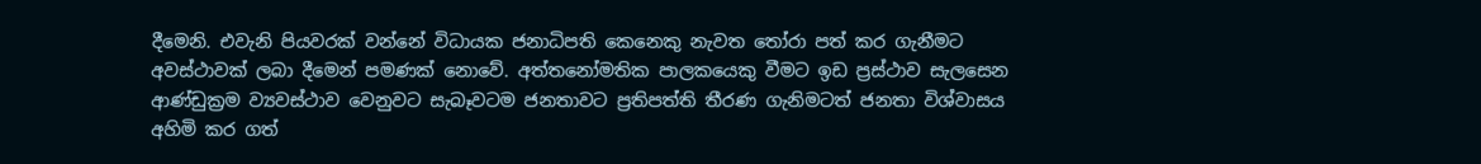දීමෙනි. එවැනි පියවරක් වන්නේ විධායක ජනාධිපති කෙනෙකු නැවත තෝරා පත් කර ගැනීමට අවස්ථාවක් ලබා දීමෙන් පමණක් නොවේ. අත්තනෝමතික පාලකයෙකු වීමට ඉඩ ප්‍රස්ථාව සැලසෙන ආණ්ඩුක්‍රම ව්‍යවස්ථාව වෙනුවට සැබෑවටම ජනතාවට ප්‍රතිපත්ති තීරණ ගැනිමටත් ජනතා විශ්වාසය අහිමි කර ගත්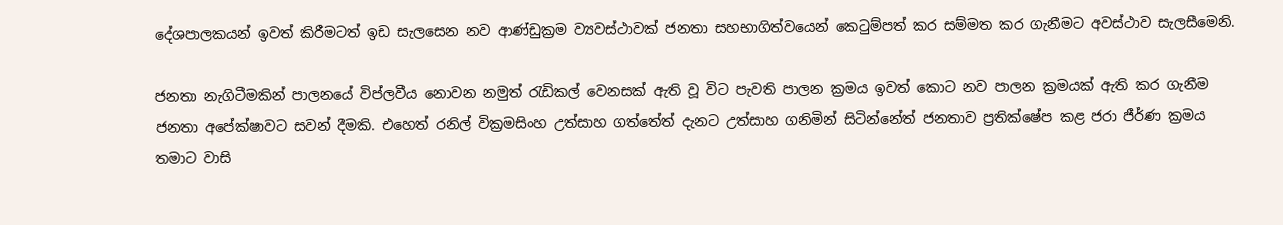දේශපාලකයන් ඉවත් කිරීමටත් ඉඩ සැලසෙන නව ආණ්ඩුක්‍රම ව්‍යවස්ථාවක් ජනතා සහභාගිත්වයෙන් කෙටුම්පත් කර සම්මත කර ගැනීමට අවස්ථාව සැලසීමෙනි.

ජනතා නැගිටීමකින් පාලනයේ විප්ලවීය නොවන නමුත් රැඩිකල් වෙනසක් ඇති වූ විට පැවති පාලන ක්‍රමය ඉවත් කොට නව පාලන ක්‍රමයක් ඇති කර ගැනීම ජනතා අපේක්ෂාවට සවන් දීමකි. එහෙත් රනිල් වික්‍රමසිංහ උත්සාහ ගත්තේත් දැනට උත්සාහ ගනිමින් සිටින්නේත් ජනතාව ප්‍රතික්ෂේප කළ ජරා ජීර්ණ ක්‍රමය තමාට වාසි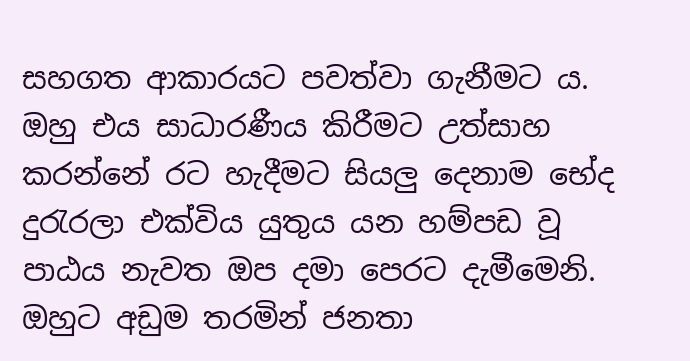සහගත ආකාරයට පවත්වා ගැනීමට ය. ඔහු එය සාධාරණීය කිරීමට උත්සාහ කරන්නේ රට හැදීමට සියලු දෙනාම භේද දුරැරලා එක්විය යුතුය යන හම්පඩ වූ පාඨය නැවත ඔප දමා පෙරට දැමීමෙනි. ඔහුට අඩුම තරමින් ජනතා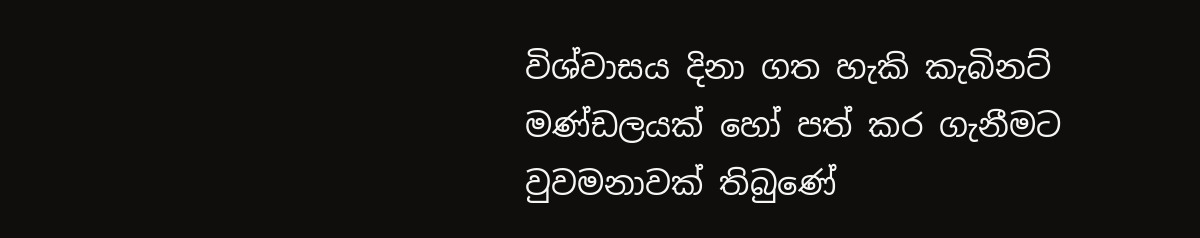විශ්වාසය දිනා ගත හැකි කැබිනට් මණ්ඩලයක් හෝ පත් කර ගැනීමට වුවමනාවක් තිබුණේ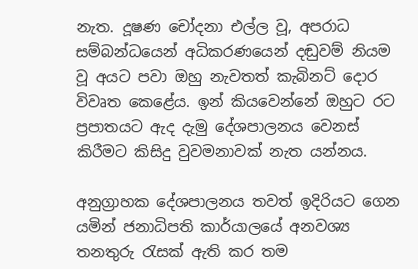නැත. දූෂණ චෝදනා එල්ල වූ, අපරාධ සම්බන්ධයෙන් අධිකරණයෙන් දඬුවම් නියම වූ අයට පවා ඔහු නැවතත් කැබිනට් දොර විවෘත කෙළේය. ඉන් කියවෙන්නේ ඔහුට රට ප්‍රපාතයට ඇද දැමු දේශපාලනය වෙනස් කිරීමට කිසිදු වුවමනාවක් නැත යන්නය.

අනුග්‍රාහක දේශපාලනය තවත් ඉදිරියට ගෙන යමින් ජනාධිපති කාර්යාලයේ අනවශ්‍ය තනතුරු රැසක් ඇති කර තම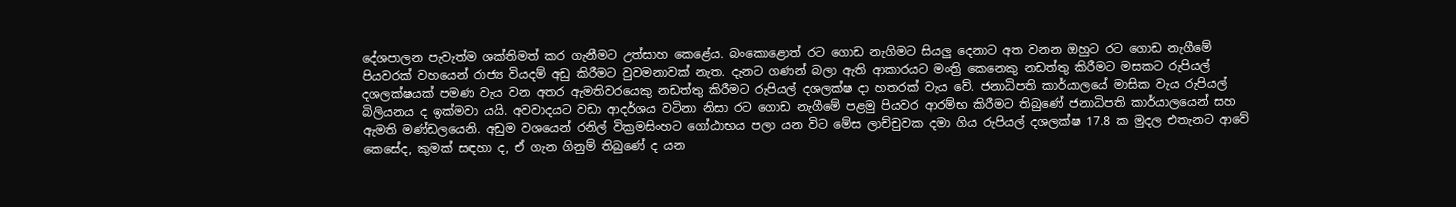දේශපාලන පැවැත්ම ශක්තිමත් කර ගැනීමට උත්සාහ කෙළේය. බංකොළොත් රට ගොඩ නැගිමට සියලු දෙනාට අත වනන ඔහුට රට ගොඩ නැගීමේ පියවරක් වහයෙන් රාජ්‍ය වියදම් අඩු කිරීමට වුවමනාවක් නැත. දැනට ගණන් බලා ඇති ආකාරයට මංත්‍රි කෙනෙකු නඩත්තු කිරීමට මසකට රුපියල් දශලක්ෂයක් පමණ වැය වන අතර ඇමතිවරයෙකු නඩත්තු කිරීමට රුපියල් දශලක්ෂ දා හතරක් වැය වේ. ජනාධිපති කාර්යාලයේ මාසික වැය රුපියල් බිලියනය ද ඉක්මවා යයි. අවවාදයට වඩා ආදර්ශය වටිනා නිසා රට ගොඩ නැගීමේ පළමු පියවර ආරම්භ කිරීමට තිබුණේ ජනාධිපති කාර්යාලයෙන් සහ ඇමති මණ්ඩලයෙනි. අඩුම වශයෙන් රනිල් වික්‍රමසිංහට ගෝඨාභය පලා යන විට මේස ලාච්චුවක දමා ගිය රුපියල් දශලක්ෂ 17.8 ක මුදල එතැනට ආවේ කෙසේද, කුමක් සඳහා ද, ඒ ගැන ගිනුම් තිබුණේ ද යන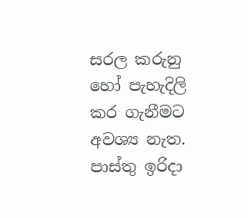සරල කරුනු හෝ පැහැදිලි කර ගැනීමට අවශ්‍ය නැත. පාස්තු ඉරිදා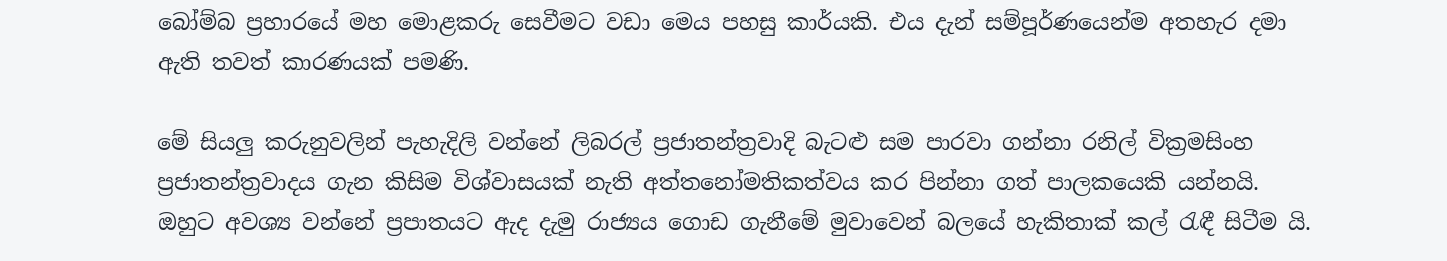බෝම්බ ප්‍රහාරයේ මහ මොළකරු සෙවීමට වඩා මෙය පහසු කාර්යකි. එය දැන් සම්පූර්ණයෙන්ම අතහැර දමා ඇති තවත් කාරණයක් පමණි.

මේ සියලු කරුනුවලින් පැහැදිලි වන්නේ ලිබරල් ප්‍රජාතන්ත්‍රවාදි බැටළු සම පාරවා ගන්නා රනිල් වික්‍රමසිංහ ප්‍රජාතන්ත්‍රවාදය ගැන කිසිම විශ්වාසයක් නැති අත්තනෝමතිකත්වය කර පින්නා ගත් පාලකයෙකි යන්නයි. ඔහුට අවශ්‍ය වන්නේ ප්‍රපාතයට ඇද දැමු රාජ්‍යය ගොඩ ගැනීමේ මුවාවෙන් බලයේ හැකිතාක් කල් රැඳී සිටීම යි.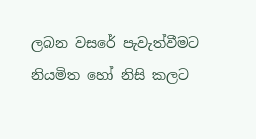ලබන වසරේ පැවැත්වීමට නියමිත හෝ නිසි කලට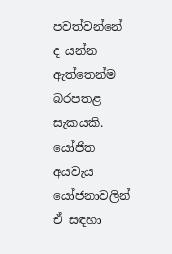පවත්වන්නේ ද යන්න ඇත්තෙන්ම බරපතළ සැකයකි. යෝජිත අයවැය යෝජනාවලින් ඒ සඳහා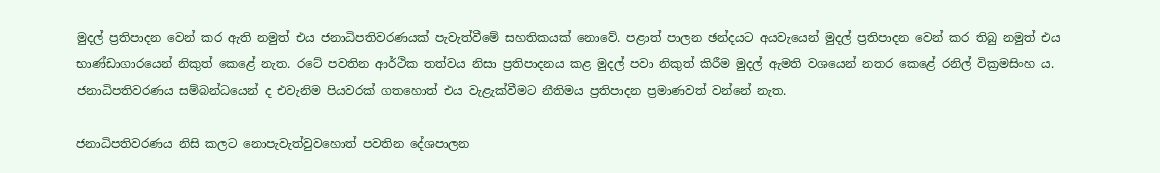මුදල් ප්‍රතිපාදන වෙන් කර ඇති නමුත් එය ජනාධිපතිවරණයක් පැවැත්වීමේ සහතිකයක් නොවේ. පළාත් පාලන ඡන්දයට අයවැයෙන් මුදල් ප්‍රතිපාදන වෙන් කර තිබු නමුත් එය භාණ්ඩාගාරයෙන් නිකුත් කෙළේ නැත. රටේ පවතින ආර්ථික තත්වය නිසා ප්‍රතිපාදනය කළ මුදල් පවා නිකුත් කිරීම මුදල් ඇමති වශයෙන් නතර කෙළේ රනිල් වික්‍රමසිංහ ය. ජනාධිපතිවරණය සම්බන්ධයෙන් ද එවැනිම පියවරක් ගතහොත් එය වැළැක්වීමට නීතිමය ප්‍රතිපාදන ප්‍රමාණවත් වන්නේ නැත.

ජනාධිපතිවරණය නිසි කලට නොපැවැත්වුවහොත් පවතින දේශපාලන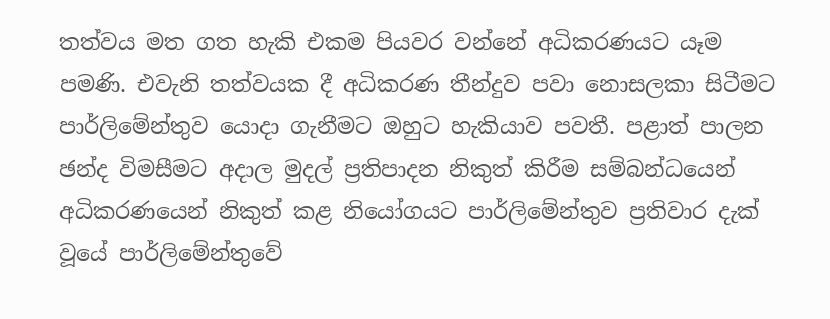තත්වය මත ගත හැකි එකම පියවර වන්නේ අධිකරණයට යෑම පමණි. එවැනි තත්වයක දී අධිකරණ තීන්දුව පවා නොසලකා සිටීමට පාර්ලිමේන්තුව යොදා ගැනීමට ඔහුට හැකියාව පවතී. පළාත් පාලන ඡන්ද විමසීමට අදාල මුදල් ප්‍රතිපාදන නිකුත් කිරීම සම්බන්ධයෙන් අධිකරණයෙන් නිකුත් කළ නියෝගයට පාර්ලිමේන්තුව ප්‍රතිවාර දැක් වූයේ පාර්ලිමේන්තුවේ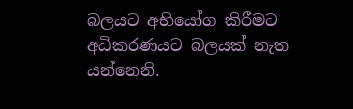බලයට අභියෝග කිරීමට අධිකරණයට බලයක් නැත යන්නෙනි.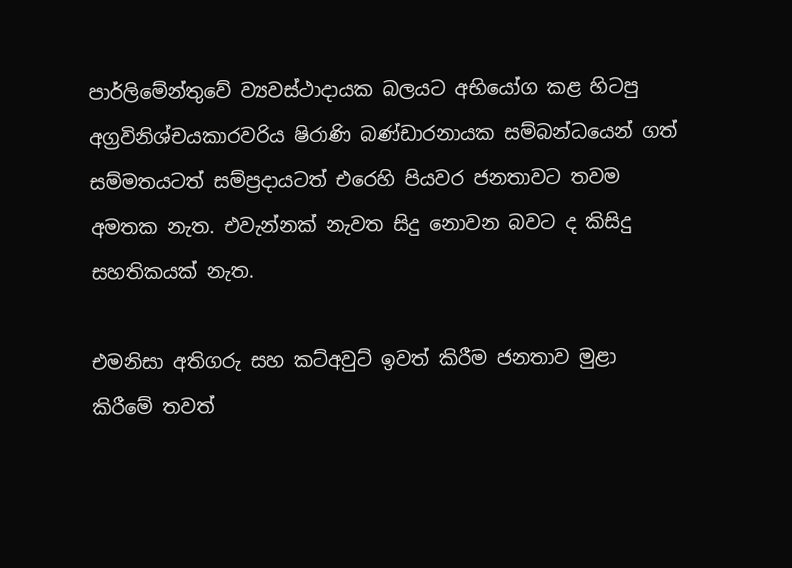පාර්ලිමේන්තුවේ ව්‍යවස්ථාදායක බලයට අභියෝග කළ හිටපු අග්‍රවිනිශ්චයකාරවරිය ෂිරාණි බණ්ඩාරනායක සම්බන්ධයෙන් ගත් සම්මතයටත් සම්ප්‍රදායටත් එරෙහි පියවර ජනතාවට තවම අමතක නැත. එවැන්නක් නැවත සිදු නොවන බවට ද කිසිදු සහතිකයක් නැත.

එමනිසා අතිගරු සහ කට්අවුට් ඉවත් කිරීම ජනතාව මුළා කිරීමේ තවත්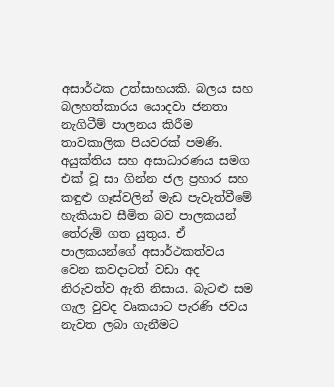අසාර්ථක උත්සාහයකි. බලය සහ බලහත්කාරය යොදවා ජනතා නැගිටීම් පාලනය කිරීම තාවකාලික පියවරක් පමණි. අයුක්තිය සහ අසාධාරණය සමග එක් වූ සා ගින්න ජල ප්‍රහාර සහ කඳුළු ගෑස්වලින් මැඩ පැවැත්වීමේ හැකියාව සීමිත බව පාලකයන් තේරුම් ගත යුතුය. ඒ පාලකයන්ගේ අසාර්ථකත්වය වෙන කවදාටත් වඩා අද නිරුවත්ව ඇති නිසාය. බැටළු සම ගැල වුවද වෘකයාට පැරණි ජවය නැවත ලබා ගැනීමට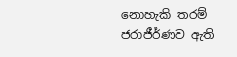නොහැකි තරම් ජරාජීර්ණව ඇති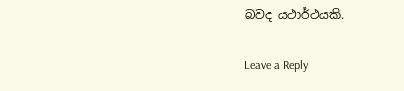බවද යථාර්ථයකි.

Leave a Reply